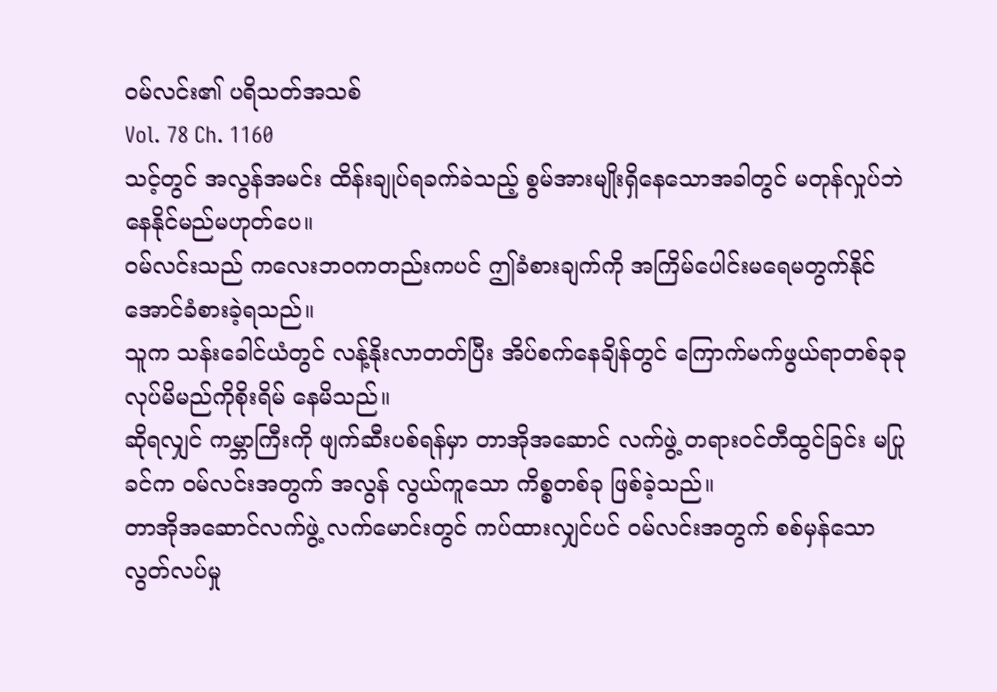ဝမ်လင်း၏ ပရိသတ်အသစ်
Vol. 78 Ch. 1160
သင့်တွင် အလွန်အမင်း ထိန်းချုပ်ရခက်ခဲသည့် စွမ်အားမျိုးရှိနေသောအခါတွင် မတုန်လှုပ်ဘဲ နေနိုင်မည်မဟုတ်ပေ။
၀မ်လင်းသည် ကလေးဘ၀ကတည်းကပင် ဤခံစားချက်ကို အကြိမ်ပေါင်းမရေမတွက်နိုင်အောင်ခံစားခဲ့ရသည်။
သူက သန်းခေါင်ယံတွင် လန့်နိုးလာတတ်ပြီး အိပ်စက်နေချိန်တွင် ကြောက်မက်ဖွယ်ရာတစ်ခုခုလုပ်မိမည်ကိုစိုးရိမ် နေမိသည်။
ဆိုရလျှင် ကမ္ဘာကြီးကို ဖျက်ဆီးပစ်ရန်မှာ တာအိုအဆောင် လက်ဖွဲ့ တရား၀င်တီထွင်ခြင်း မပြုခင်က ၀မ်လင်းအတွက် အလွန် လွယ်ကူသော ကိစ္စတစ်ခု ဖြစ်ခဲ့သည်။
တာအိုအဆောင်လက်ဖွဲ့ လက်မောင်းတွင် ကပ်ထားလျှင်ပင် ၀မ်လင်းအတွက် စစ်မှန်သော လွတ်လပ်မှု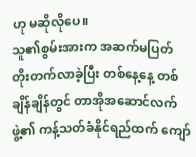ဟု မဆိုလိုပေ။
သူ၏စွမ်းအားက အဆက်မပြတ် တိုးတက်လာခဲ့ပြီး တစ်နေ့နေ့ တစ်ချိန်ချိန်တွင် တာအိုအဆောင်လက်ဖွဲ့၏ ကန့်သတ်ခံနိုင်ရည်ထက် ကျော်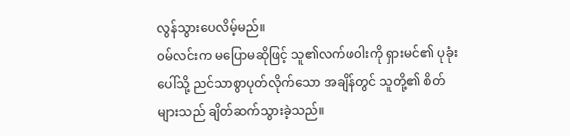လွန်သွားပေလိမ့်မည်။
၀မ်လင်းက မပြောမဆိုဖြင့် သူ၏လက်ဖ၀ါးကို ရှားမင်၏ ပုခုံးပေါ်သို့ ညင်သာစွာပုတ်လိုက်သော အချိန်တွင် သူတို့၏ စိတ်များသည် ချိတ်ဆက်သွားခဲ့သည်။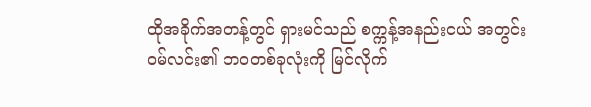ထိုအခိုက်အတန့်တွင် ရှားမင်သည် စက္ကန့်အနည်းငယ် အတွင်း ၀မ်လင်း၏ ဘ၀တစ်ခုလုံးကို မြင်လိုက်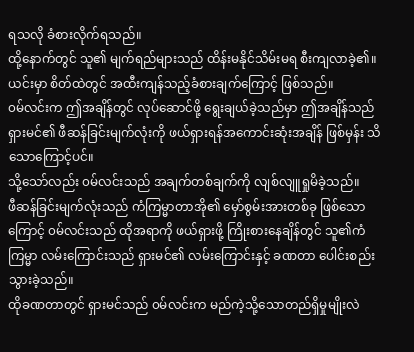ရသလို ခံစားလိုက်ရသည်။
ထို့နောက်တွင် သူ၏ မျက်ရည်များသည် ထိန်းမနိုင်သိမ်းမရ စီးကျလာခဲ့၏။
ယင်းမှာ စိတ်ထဲတွင် အထီးကျန်သည့်ခံစားချက်ကြောင့် ဖြစ်သည်။
၀မ်လင်းက ဤအချိန်တွင် လုပ်ဆောင်ဖို့ ရွေးချယ်ခဲ့သည်မှာ ဤအချိန်သည် ရှားမင်၏ ဖီဆန်ခြင်းမျက်လုံးကို ဖယ်ရှားရန်အကောင်းဆုံးအချိန် ဖြစ်မှန်း သိသောကြောင့်ပင်။
သို့သော်လည်း ၀မ်လင်းသည် အချက်တစ်ချက်ကို လျစ်လျူရှုမိခဲ့သည်။
ဖီဆန်ခြင်းမျက်လုံးသည် ကံကြမ္မာတာအို၏ မှော်စွမ်းအားတစ်ခု ဖြစ်သောကြောင့် ၀မ်လင်းသည် ထိုအရာကို ဖယ်ရှားဖို့ ကြိုးစားနေချိန်တွင် သူ၏ကံကြမ္မာ လမ်းကြောင်းသည် ရှားမင်၏ လမ်းကြောင်းနှင့် ခဏတာ ပေါင်းစည်းသွားခဲ့သည်။
ထိုခဏတာတွင် ရှားမင်သည် ၀မ်လင်းက မည်ကဲ့သို့သောတည်ရှိမှုမျိုးလဲ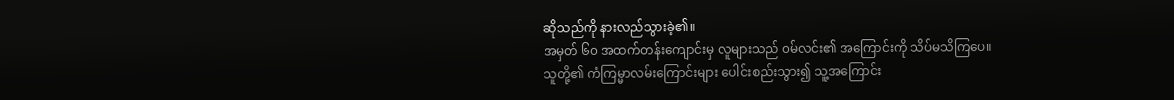ဆိုသည်ကို နားလည်သွားခဲ့၏။
အမှတ် ၆၀ အထက်တန်းကျောင်းမှ လူများသည် ၀မ်လင်း၏ အကြောင်းကို သိပ်မသိကြပေ။
သူတို့၏ ကံကြမ္မာလမ်းကြောင်းများ ပေါင်းစည်းသွား၍ သူ့အကြောင်း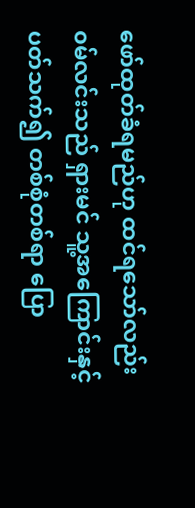ဖော်ထုတ်ခံရမည်ဟု ထင်ရသော်လည်း ၀မ်လင်းသည် ရှားမင် သူ့အကြောင်းနှင့် ပတ်သက်၍ တစ်စုံတစ်ရာ ပြော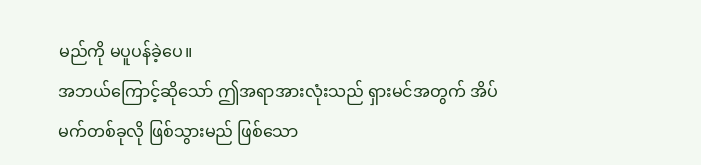မည်ကို မပူပန်ခဲ့ပေ။
အဘယ်ကြောင့်ဆိုသော် ဤအရာအားလုံးသည် ရှားမင်အတွက် အိပ်မက်တစ်ခုလို ဖြစ်သွားမည် ဖြစ်သော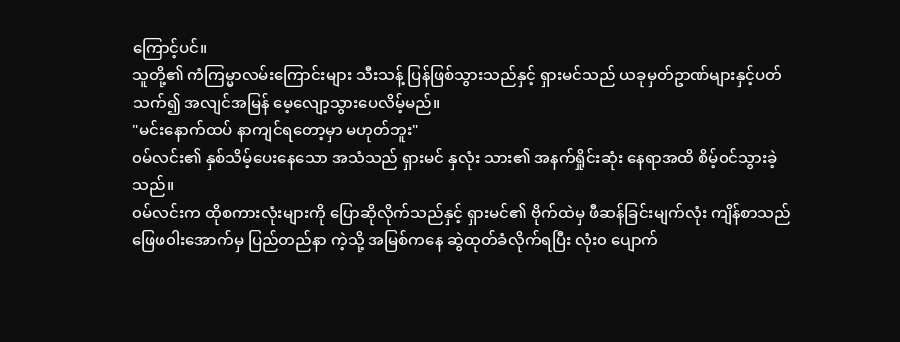ကြောင့်ပင်။
သူတို့၏ ကံကြမ္မာလမ်းကြောင်းများ သီးသန့် ပြန်ဖြစ်သွားသည်နှင့် ရှားမင်သည် ယခုမှတ်ဥာဏ်များနှင့်ပတ်သက်၍ အလျင်အမြန် မေ့လျော့သွားပေလိမ့်မည်။
"မင်းနောက်ထပ် နာကျင်ရတော့မှာ မဟုတ်ဘူး"
၀မ်လင်း၏ နှစ်သိမ့်ပေးနေသော အသံသည် ရှားမင် နှလုံး သား၏ အနက်ရှိုင်းဆုံး နေရာအထိ စိမ့်၀င်သွားခဲ့သည်။
၀မ်လင်းက ထိုစကားလုံးများကို ပြောဆိုလိုက်သည်နှင့် ရှားမင်၏ ဗိုက်ထဲမှ ဖီဆန်ခြင်းမျက်လုံး ကျိန်စာသည် ဖြေဖ၀ါးအောက်မှ ပြည်တည်နာ ကဲ့သို့ အမြစ်ကနေ ဆွဲထုတ်ခံလိုက်ရပြီး လုံး၀ ပျောက်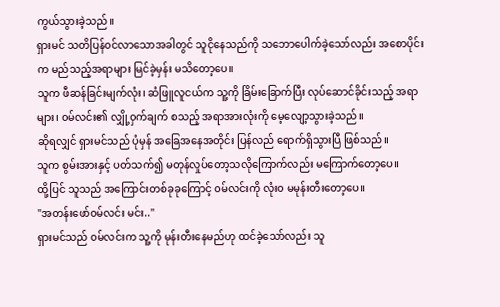ကွယ်သွားခဲ့သည်။
ရှားမင် သတိပြန်၀င်လာသောအခါတွင် သူငိုနေသည်ကို သဘောပေါက်ခဲ့သော်လည်း အစောပိုင်းက မည်သည့်အရာများ မြင်ခဲ့မှန်း မသိတော့ပေ။
သူက ဖီဆန်ခြင်းမျက်လုံး၊ ဆံဖြူလူငယ်က သူ့ကို ခြိမ်းခြောက်ပြီး လုပ်ဆောင်ခိုင်းသည့် အရာများ၊ ၀မ်လင်း၏ လျှို့၀ှက်ချက် စသည့် အရာအားလုံးကို မေ့လျော့သွားခဲ့သည်။
ဆိုရလျှင် ရှားမင်သည် ပုံမှန် အခြေအနေအတိုင်း ပြန်လည် ရောက်ရှိသွားပြီ ဖြစ်သည်။
သူက စွမ်းအားနှင့် ပတ်သက်၍ မတုန်လှုပ်တော့သလိုကြောက်လည်း မကြောက်တော့ပေ။
ထို့ပြင် သူသည် အကြောင်းတစ်ခုခုကြောင့် ၀မ်လင်းကို လုံး၀ မမုန်းတီးတော့ပေ။
"အတန်းဖော်၀မ်လင်း မင်း.."
ရှားမင်သည် ၀မ်လင်းက သူ့ကို မုန်းတီးနေမည်ဟု ထင်ခဲ့သော်လည်း သူ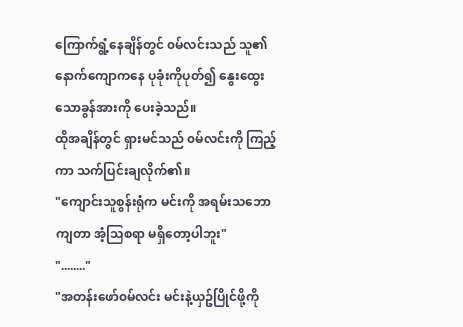ကြောက်ရွံ့နေချိန်တွင် ၀မ်လင်းသည် သူ၏ နောက်ကျောကနေ ပုခုံးကိုပုတ်၍ နွေးထွေးသောခွန်အားကို ပေးခဲ့သည်။
ထိုအချိန်တွင် ရှားမင်သည် ၀မ်လင်းကို ကြည့်ကာ သက်ပြင်းချလိုက်၏။
"ကျောင်းသူစွန်းရုံက မင်းကို အရမ်းသဘောကျတာ အံ့သြစရာ မရှိတော့ပါဘူး"
"........"
"အတန်းဖော်၀မ်လင်း မင်းနဲ့ယှဥ်ပြိုင်ဖို့ကို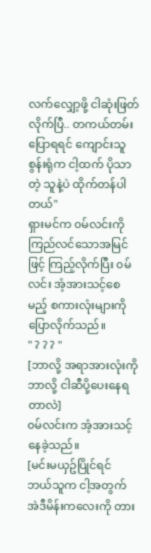လက်လျှော့ဖို့ ငါဆုံးဖြတ်လိုက်ပြီ.. တကယ်တမ်းပြောရရင် ကျောင်းသူစွန်းရုံက ငါ့ထက် ပိုသာတဲ့ သူနဲ့ပဲ ထိုက်တန်ပါတယ်"
ရှားမင်က ၀မ်လင်းကို ကြည်လင်သောအမြင်ဖြင့် ကြည့်လိုက်ပြီး ၀မ်လင်း အံ့အားသင့်စေမည့် စကားလုံးများကို ပြောလိုက်သည်။
" ? ? ? "
[ဘာလို့ အရာအားလုံးကို ဘာလို့ ငါဆီပို့ပေးနေရတာလဲ]
၀မ်လင်းက အံ့အားသင့်နေခဲ့သည်။
[မင်းမယှဥ်ပြိုင်ရင် ဘယ်သူက ငါ့အတွက် အဲဒီမိန်းကလေးကို တား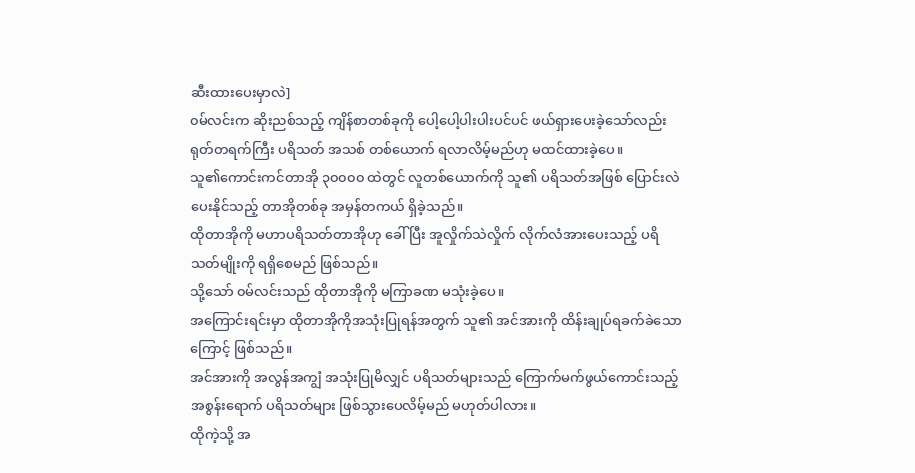ဆီးထားပေးမှာလဲ]
၀မ်လင်းက ဆိုးညစ်သည့် ကျိန်စာတစ်ခုကို ပေါ့ပေါ့ပါးပါးပင်ပင် ဖယ်ရှားပေးခဲ့သော်လည်း ရုတ်တရက်ကြီး ပရိသတ် အသစ် တစ်ယောက် ရလာလိမ့်မည်ဟု မထင်ထားခဲ့ပေ။
သူ၏ကောင်းကင်တာအို ၃၀၀၀၀ ထဲတွင် လူတစ်ယောက်ကို သူ၏ ပရိသတ်အဖြစ် ပြောင်းလဲပေးနိုင်သည့် တာအိုတစ်ခု အမှန်တကယ် ရှိခဲ့သည်။
ထိုတာအိုကို မဟာပရိသတ်တာအိုဟု ခေါ်ပြီး အူလှိုက်သဲလှိုက် လိုက်လံအားပေးသည့် ပရိသတ်မျိုးကို ရရှိစေမည် ဖြစ်သည်။
သို့သော် ၀မ်လင်းသည် ထိုတာအိုကို မကြာခဏ မသုံးခဲ့ပေ။
အကြောင်းရင်းမှာ ထိုတာအိုကိုအသုံးပြုရန်အတွက် သူ၏ အင်အားကို ထိန်းချုပ်ရခက်ခဲသောကြောင့် ဖြစ်သည်။
အင်အားကို အလွန်အကျွံ အသုံးပြုမိလျှင် ပရိသတ်များသည် ကြောက်မက်ဖွယ်ကောင်းသည့် အစွန်းရောက် ပရိသတ်များ ဖြစ်သွားပေလိမ့်မည် မဟုတ်ပါလား။
ထိုကဲ့သို့ အ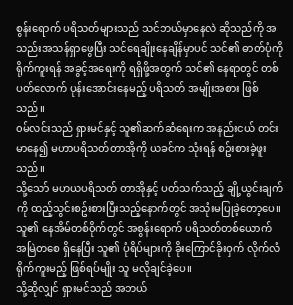စွန်းရောက် ပရိသတ်များသည် သင်ဘယ်မှာနေလဲ ဆိုသည်ကို အသည်းအသန်ရှာဖွေပြီး သင်ရေချိုးနေချိန်မှာပင် သင်၏ ဓာတ်ပုံကို ရိုက်ကူးရန် အခွင့်အရေးကို ရရှိဖို့အတွက် သင်၏ နေရာတွင် တစ်ပတ်လောက် ပုန်းအောင်းနေမည့် ပရိသတ် အမျိုးအစား ဖြစ်သည်။
၀မ်လင်းသည် ရှားမင်နှင့် သူ၏ဆက်ဆံရေးက အနည်းငယ် တင်းမာနေ၍ မဟာပရိသတ်တာအိုကို ယခင်က သုံးရန် စဥ်းစားခဲ့ဖူးသည်။
သို့သော် မဟယပရိသတ် တာအိုနှင့် ပတ်သက်သည့် ချို့ယွင်းချက်ကို ထည့်သွင်းစဥ်းစားပြီးသည့်နောက်တွင် အသုံးမပြုခဲ့တော့ပေ။
သူ၏ နေအိမ်တစ်၀ိုက်တွင် အစွန်းရောက် ပရိသတ်တစ်ယောက် အမြဲတစေ ရှိနေပြီး သူ၏ ပုံရိပ်များကို ခိုးကြောင်ခိုးဝှက် လိုက်လံ ရိုက်ကူးမည့် ဖြစ်ရပ်မျိုး သူ မလိုချင်ခဲ့ပေ။
သို့ဆိုလျှင် ရှားမင်သည် အဘယ်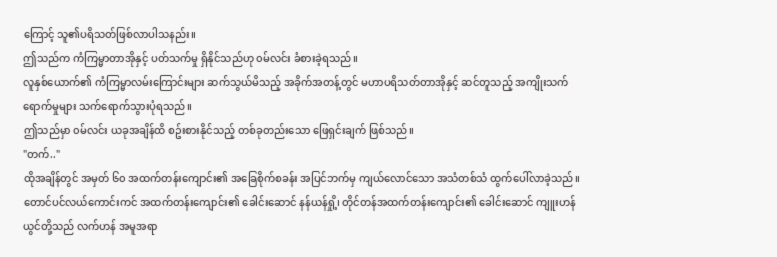ကြောင့် သူ၏ပရိသတ်ဖြစ်လာပါသနည်း။
ဤသည်က ကံကြမ္မာတာအိုနှင့် ပတ်သက်မှု ရှိနိုင်သည်ဟု ၀မ်လင်း ခံစားခဲ့ရသည်။
လူနှစ်ယောက်၏ ကံကြမ္မာလမ်းကြောင်းများ ဆက်သွယ်မိသည့် အခိုက်အတန့်တွင် မဟာပရိသတ်တာအိုနှင့် ဆင်တူသည့် အကျိုးသက်ရောက်မှုများ သက်ရောက်သွားပုံရသည်။
ဤသည်မှာ ၀မ်လင်း ယခုအချိန်ထိ စဥ်းစားနိုင်သည့် တစ်ခုတည်းသော ဖြေရှင်းချက် ဖြစ်သည်။
"တက်.."
ထိုအချိန်တွင် အမှတ် ၆၀ အထက်တန်းကျောင်း၏ အခြေစိုက်စခန်း အပြင်ဘက်မှ ကျယ်လောင်သော အသံတစ်သံ ထွက်ပေါ်လာခဲ့သည်။
တောင်ပင်လယ်ကောင်းကင် အထက်တန်းကျောင်း၏ ခေါင်းဆောင် နန်ယန်ရှို့၊ တိုင်တန်အထက်တန်းကျောင်း၏ ခေါင်းဆောင် ကျူးဟန်ယွင်တို့သည် လက်ဟန် အမူအရာ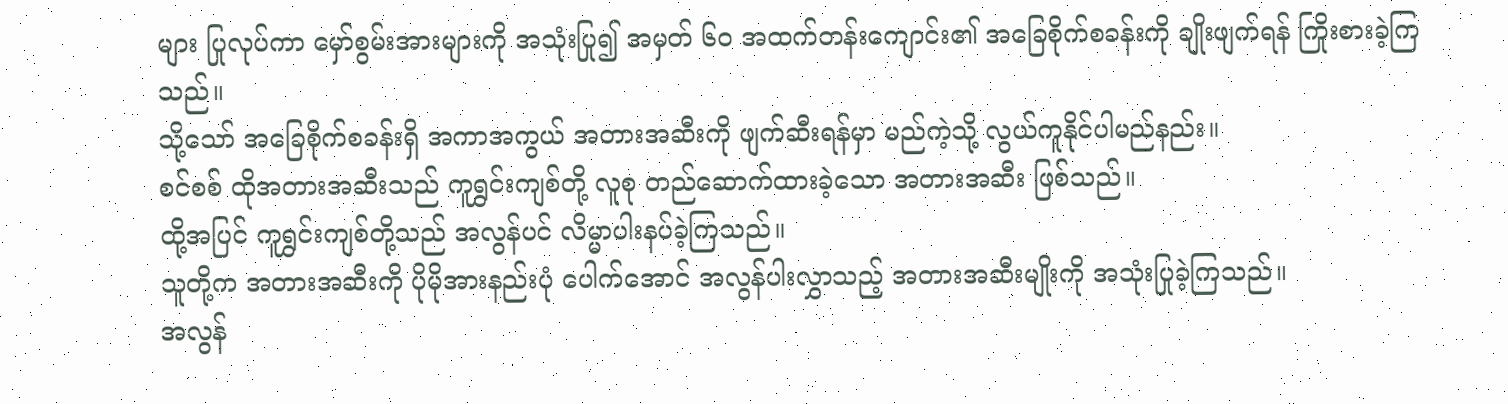များ ပြုလုပ်ကာ မှော်စွမ်းအားများကို အသုံးပြု၍ အမှတ် ၆၀ အထက်တန်းကျောင်း၏ အခြေစိုက်စခန်းကို ချိုးဖျက်ရန် ကြိုးစားခဲ့ကြသည်။
သို့သော် အခြေစိုက်စခန်းရှိ အကာအကွယ် အတားအဆီးကို ဖျက်ဆီးရန်မှာ မည်ကဲ့သို့ လွယ်ကူနိုင်ပါမည်နည်း။
စင်စစ် ထိုအတားအဆီးသည် ကူရွှင်းကျစ်တို့ လူစု တည်ဆောက်ထားခဲ့သော အတားအဆီး ဖြစ်သည်။
ထို့အပြင် ကူရွှင်းကျစ်တို့သည် အလွန်ပင် လိမ္မာပါးနပ်ခဲ့ကြသည်။
သူတို့က အတားအဆီးကို ပိုမိုအားနည်းပုံ ပေါက်အောင် အလွန်ပါးလွှာသည့် အတားအဆီးမျိုးကို အသုံးပြုခဲ့ကြသည်။
အလွန်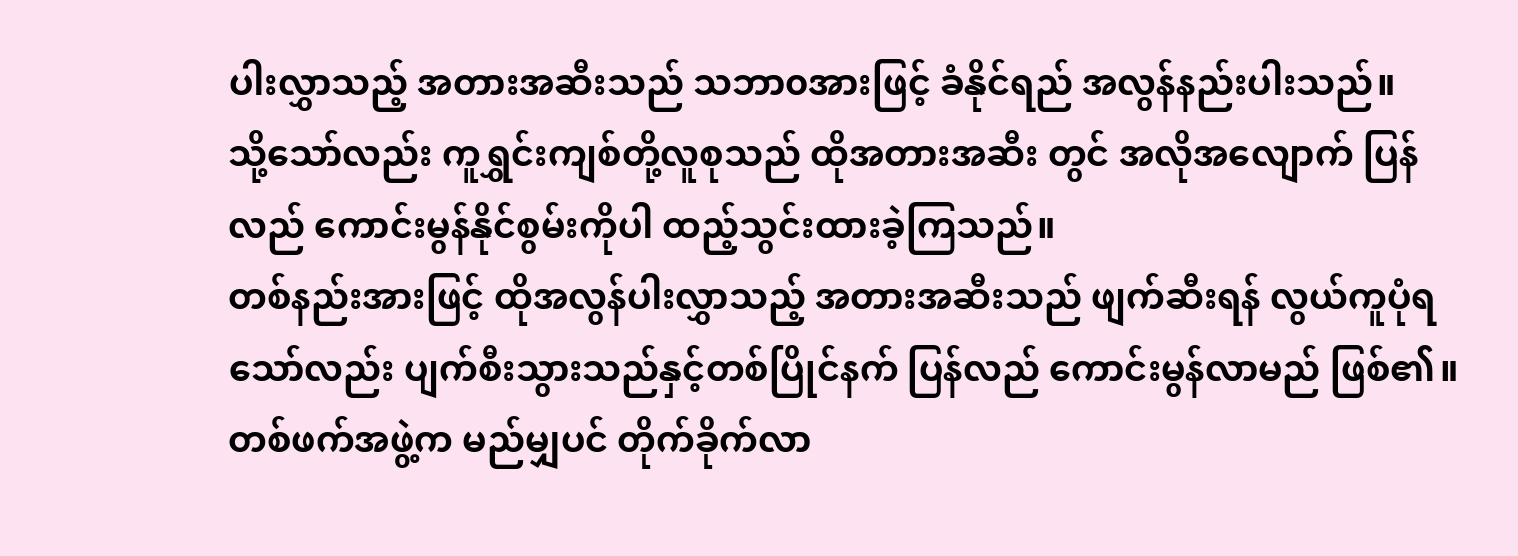ပါးလွှာသည့် အတားအဆီးသည် သဘာ၀အားဖြင့် ခံနိုင်ရည် အလွန်နည်းပါးသည်။
သို့သော်လည်း ကူရွှင်းကျစ်တို့လူစုသည် ထိုအတားအဆီး တွင် အလိုအလျောက် ပြန်လည် ကောင်းမွန်နိုင်စွမ်းကိုပါ ထည့်သွင်းထားခဲ့ကြသည်။
တစ်နည်းအားဖြင့် ထိုအလွန်ပါးလွှာသည့် အတားအဆီးသည် ဖျက်ဆီးရန် လွယ်ကူပုံရသော်လည်း ပျက်စီးသွားသည်နှင့်တစ်ပြိုင်နက် ပြန်လည် ကောင်းမွန်လာမည် ဖြစ်၏။
တစ်ဖက်အဖွဲ့က မည်မျှပင် တိုက်ခိုက်လာ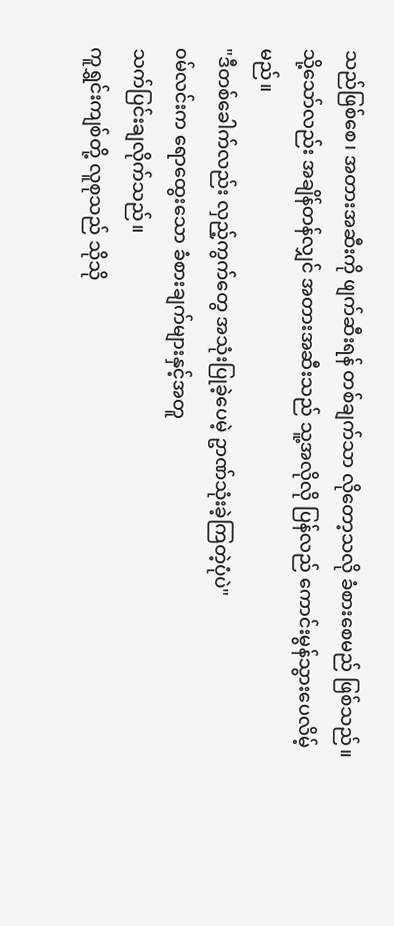သည်ဖြစ်စေ၊ အတားအဆီးကို ဖျက်ဆီးရန် တစ်ချက်သာ လိုတော့သလို ခံစားစေမည် ဖြစ်သည်။
သို့သော်လည်း အချိန်တန်လျှင် အတားအဆီးသည် သူ့အလိုလို ပြန်လည် ကောင်းမွန်သွားပေလိမ့်မည်။
"ဒီတစ်ခေါက်လည်း လှည့်ကွက်တွေ အသုံးပြုခဲ့ပေမဲ့ ဥာဏ်သုံးခဲ့ကြတဲ့ပုံပဲ"
၀မ်လင်းက ရောထွေးသော ခံစားချက်များနှင့်အတူ
သက်ပြင်းချလိုက်သည်။
ကူရွှင်းကျစ်တို့ လူစုသည် သိုသို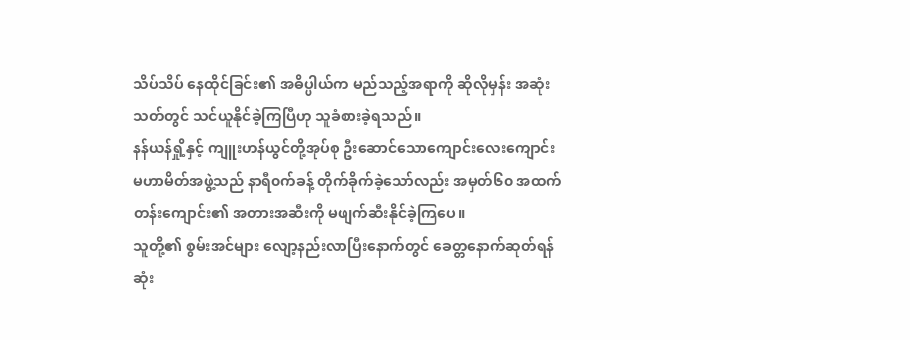သိပ်သိပ် နေထိုင်ခြင်း၏ အဓိပ္ပါယ်က မည်သည့်အရာကို ဆိုလိုမှန်း အဆုံးသတ်တွင် သင်ယူနိုင်ခဲ့ကြပြီဟု သူခံစားခဲ့ရသည်။
နန်ယန်ရှို့နှင့် ကျူးဟန်ယွင်တို့အုပ်စု ဦးဆောင်သောကျောင်းလေးကျောင်း မဟာမိတ်အဖွဲ့သည် နာရီ၀က်ခန့် တိုက်ခိုက်ခဲ့သော်လည်း အမှတ်၆၀ အထက်တန်းကျောင်း၏ အတားအဆီးကို မဖျက်ဆီးနိုင်ခဲ့ကြပေ။
သူတို့၏ စွမ်းအင်များ လျော့နည်းလာပြီးနောက်တွင် ခေတ္တနောက်ဆုတ်ရန် ဆုံး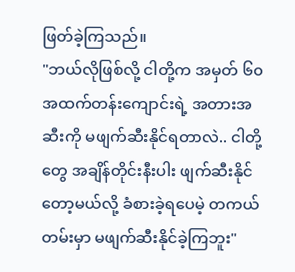ဖြတ်ခဲ့ကြသည်။
"ဘယ်လိုဖြစ်လို့ ငါတို့က အမှတ် ၆၀ အထက်တန်းကျောင်းရဲ့ အတားအဆီးကို မဖျက်ဆီးနိုင်ရတာလဲ.. ငါတို့တွေ အချိန်တိုင်းနီးပါး ဖျက်ဆီးနိုင်တော့မယ်လို့ ခံစားခဲ့ရပေမဲ့ တကယ်တမ်းမှာ မဖျက်ဆီးနိုင်ခဲ့ကြဘူး"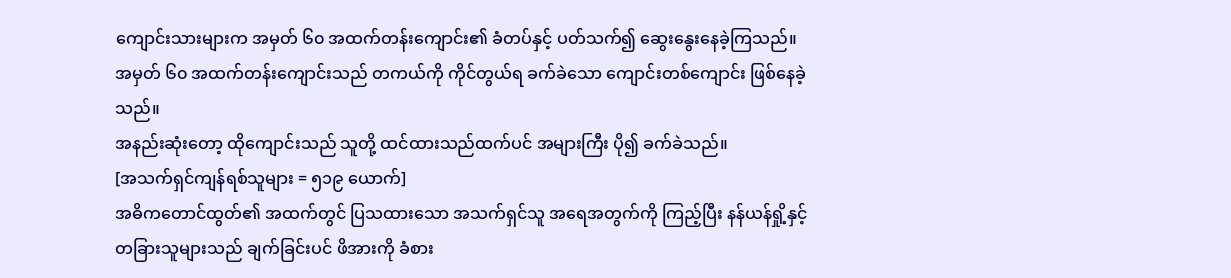ကျောင်းသားများက အမှတ် ၆၀ အထက်တန်းကျောင်း၏ ခံတပ်နှင့် ပတ်သက်၍ ဆွေးနွေးနေခဲ့ကြသည်။
အမှတ် ၆၀ အထက်တန်းကျောင်းသည် တကယ်ကို ကိုင်တွယ်ရ ခက်ခဲသော ကျောင်းတစ်ကျောင်း ဖြစ်နေခဲ့သည်။
အနည်းဆုံးတော့ ထိုကျောင်းသည် သူတို့ ထင်ထားသည်ထက်ပင် အများကြီး ပို၍ ခက်ခဲသည်။
[အသက်ရှင်ကျန်ရစ်သူများ = ၅၁၉ ယောက်]
အဓိကတောင်ထွတ်၏ အထက်တွင် ပြသထားသော အသက်ရှင်သူ အရေအတွက်ကို ကြည့်ပြီး နန်ယန်ရှို့နှင့် တခြားသူများသည် ချက်ခြင်းပင် ဖိအားကို ခံစား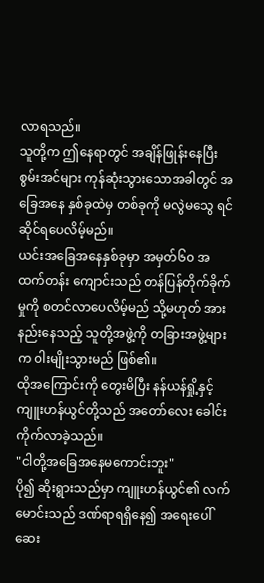လာရသည်။
သူတို့က ဤနေရာတွင် အချိန်ဖြုန်းနေပြီး စွမ်းအင်များ ကုန်ဆုံးသွားသောအခါတွင် အခြေအနေ နှစ်ခုထဲမှ တစ်ခုကို မလွဲမသွေ ရင်ဆိုင်ရပေလိမ့်မည်။
ယင်းအခြေအနေနှစ်ခုမှာ အမှတ်၆၀ အထက်တန်း ကျောင်းသည် တန်ပြန်တိုက်ခိုက်မှုကို စတင်လာပေလိမ့်မည် သို့မဟုတ် အားနည်းနေသည့် သူတို့အဖွဲ့ကို တခြားအဖွဲ့များက ၀ါးမျိုးသွားမည် ဖြစ်၏။
ထိုအကြောင်းကို တွေးမိပြီး နန်ယန်ရှို့နှင့် ကျူးဟန်ယွင်တို့သည် အတော်လေး ခေါင်းကိုက်လာခဲ့သည်။
"ငါတို့အခြေအနေမကောင်းဘူး"
ပို၍ ဆိုးရွားသည်မှာ ကျူးဟန်ယွင်၏ လက်မောင်းသည် ဒဏ်ရာရရှိနေ၍ အရေးပေါ် ဆေး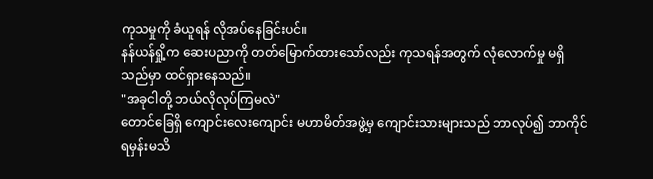ကုသမှုကို ခံယူရန် လိုအပ်နေခြင်းပင်။
နန်ယန်ရှို့က ဆေးပညာကို တတ်မြောက်ထားသော်လည်း ကုသရန်အတွက် လုံလောက်မှု မရှိသည်မှာ ထင်ရှားနေသည်။
"အခုငါတို့ ဘယ်လိုလုပ်ကြမလဲ"
တောင်ခြေရှိ ကျောင်းလေးကျောင်း မဟာမိတ်အဖွဲ့မှ ကျောင်းသားများသည် ဘာလုပ်၍ ဘာကိုင်ရမှန်းမသိ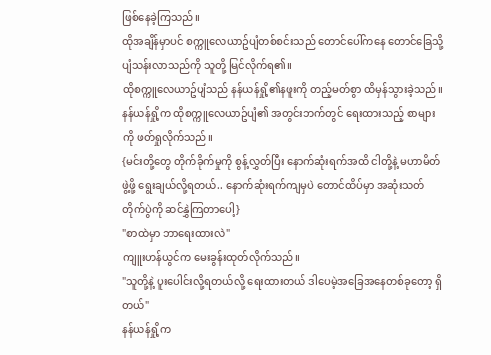ဖြစ်နေခဲ့ကြသည်။
ထိုအချိန်မှာပင် စက္ကူလေယာဥ်ပျံတစ်စင်းသည် တောင်ပေါ်ကနေ တောင်ခြေသို့ ပျံသန်းလာသည်ကို သူတို့ မြင်လိုက်ရ၏။
ထိုစက္ကူလေယာဥ်ပျံသည် နန်ယန်ရှို့၏နဖူးကို တည့်မတ်စွာ ထိမှန်သွားခဲ့သည်။
နန်ယန်ရှို့က ထိုစက္ကူလေယာဥ်ပျံ၏ အတွင်းဘက်တွင် ရေးထားသည့် စာများကို ဖတ်ရှုလိုက်သည်။
{မင်းတို့တွေ တိုက်ခိုက်မှုကို စွန့်လွှတ်ပြီး နောက်ဆုံးရက်အထိ ငါတို့နဲ့ မဟာမိတ်ဖွဲ့ဖို့ ရွေးချယ်လို့ရတယ်.. နောက်ဆုံးရက်ကျမှပဲ တောင်ထိပ်မှာ အဆုံးသတ် တိုက်ပွဲကို ဆင်နွှဲကြတာပေါ့}
"စာထဲမှာ ဘာရေးထားလဲ"
ကျူးဟန်ယွင်က မေးခွန်းထုတ်လိုက်သည်။
"သူတို့နဲ့ ပူးပေါင်းလို့ရတယ်လို့ ရေးထားတယ် ဒါပေမဲ့အခြေအနေတစ်ခုတော့ ရှိတယ်"
နန်ယန်ရှို့က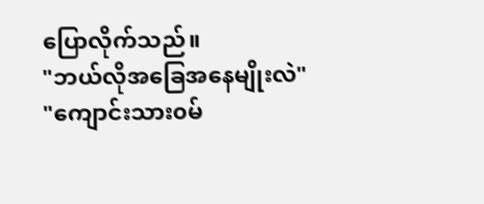ပြောလိုက်သည်။
"ဘယ်လိုအခြေအနေမျိုးလဲ"
"ကျောင်းသား၀မ်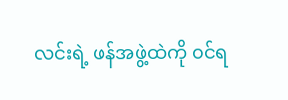လင်းရဲ့ ဖန်အဖွဲ့ထဲကို ၀င်ရ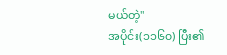မယ်တဲ့"
အပိုင်း(၁၁၆၀) ပြီး၏